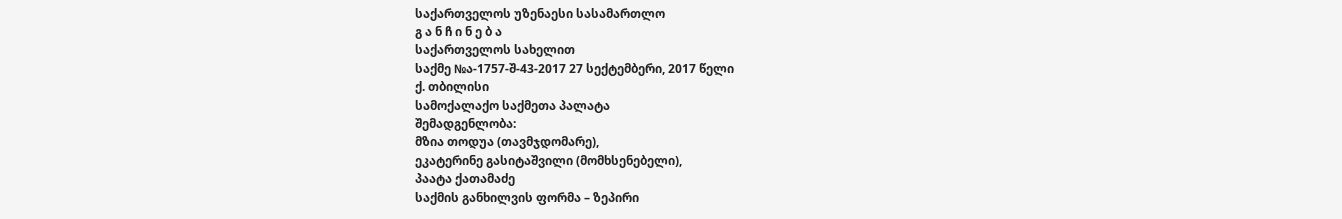საქართველოს უზენაესი სასამართლო
გ ა ნ ჩ ი ნ ე ბ ა
საქართველოს სახელით
საქმე №ა-1757-შ-43-2017 27 სექტემბერი, 2017 წელი
ქ. თბილისი
სამოქალაქო საქმეთა პალატა
შემადგენლობა:
მზია თოდუა (თავმჯდომარე),
ეკატერინე გასიტაშვილი (მომხსენებელი),
პაატა ქათამაძე
საქმის განხილვის ფორმა – ზეპირი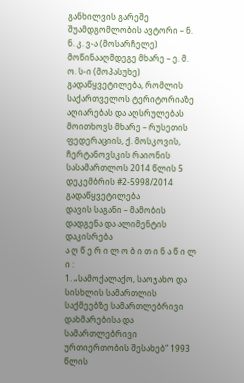განხილვის გარეშე
შუამდგომლობის ავტორი – ნ. ნ. კ. ვ-ა (მოსარჩელე)
მოწინააღმდეგე მხარე – ე. მ. ო. ს-ი (მოპასუხე)
გადაწყვეტილება, რომლის საქართველოს ტერიტორიაზე აღიარებას და აღსრულებას მოითხოვს მხარე – რუსეთის ფედერაციის, ქ. მოსკოვის, ჩერტანოვსკის რაიონის სასამართლოს 2014 წლის 5 დეკემბრის #2-5998/2014 გადაწყვეტილება
დავის საგანი – მამობის დადგენა და ალიმენტის დაკისრება
ა ღ წ ე რ ი ლ ო ბ ი თ ი ნ ა წ ი ლ ი :
1. „სამოქალაქო, საოჯახო და სისხლის სამართლის საქმეებზე სამართლებრივი დახმარებისა და სამართლებრივი ურთიერთობის შესახებ“ 1993 წლის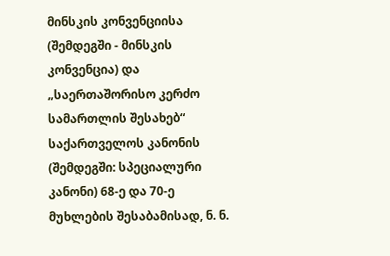მინსკის კონვენციისა (შემდეგში - მინსკის კონვენცია) და „საერთაშორისო კერძო სამართლის შესახებ“ საქართველოს კანონის (შემდეგში: სპეციალური კანონი) 68-ე და 70-ე მუხლების შესაბამისად, ნ. ნ.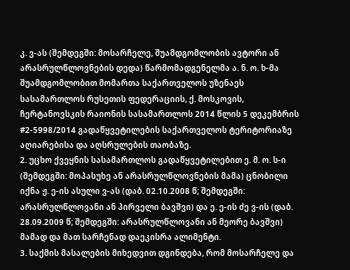კ. ვ-ას (შემდეგში: მოსარჩელე, შუამდგომლობის ავტორი ან არასრულწლოვნების დედა) წარმომადგენელმა ა. ნ. ო. ხ-მა შუამდგომლობით მომართა საქართველოს უზენაეს სასამართლოს რუსეთის ფედერაციის, ქ. მოსკოვის, ჩერტანოვსკის რაიონის სასამართლოს 2014 წლის 5 დეკემბრის #2-5998/2014 გადაწყვეტილების საქართველოს ტერიტორიაზე აღიარებისა და აღსრულების თაობაზე.
2. უცხო ქვეყნის სასამართლოს გადაწყვეტილებით ე. მ. ო. ს-ი (შემდეგში: მოპასუხე ან არასრულწლოვნების მამა) ცნობილი იქნა ჟ. ე-ის ასული ვ-ას (დაბ. 02.10.2008 წ; შემდეგში: არასრულწლოვანი ან პირველი ბავშვი) და ე. ე-ის ძე ვ-ის (დაბ. 28.09.2009 წ; შემდეგში: არასრულწლოვანი ან მეორე ბავშვი) მამად და მათ სარჩენად დაეკისრა ალიმენტი.
3. საქმის მასალების მიხედვით დგინდება, რომ მოსარჩელე და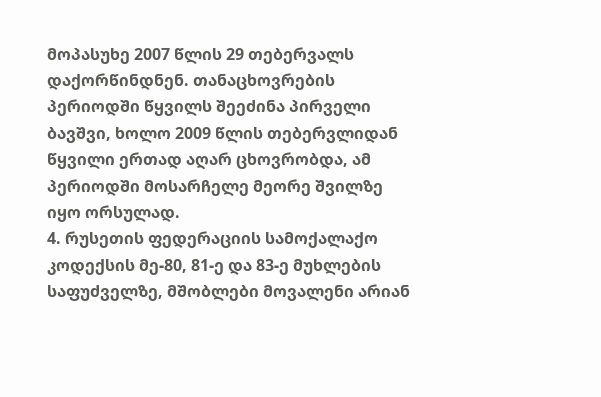მოპასუხე 2007 წლის 29 თებერვალს დაქორწინდნენ. თანაცხოვრების პერიოდში წყვილს შეეძინა პირველი ბავშვი, ხოლო 2009 წლის თებერვლიდან წყვილი ერთად აღარ ცხოვრობდა, ამ პერიოდში მოსარჩელე მეორე შვილზე იყო ორსულად.
4. რუსეთის ფედერაციის სამოქალაქო კოდექსის მე-80, 81-ე და 83-ე მუხლების საფუძველზე, მშობლები მოვალენი არიან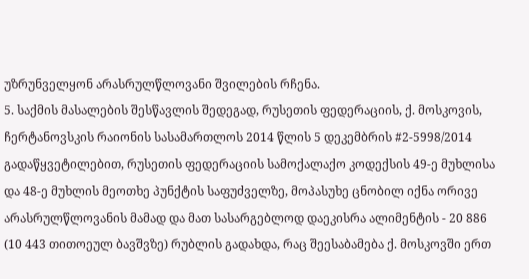უზრუნველყონ არასრულწლოვანი შვილების რჩენა.
5. საქმის მასალების შესწავლის შედეგად, რუსეთის ფედერაციის, ქ. მოსკოვის, ჩერტანოვსკის რაიონის სასამართლოს 2014 წლის 5 დეკემბრის #2-5998/2014 გადაწყვეტილებით, რუსეთის ფედერაციის სამოქალაქო კოდექსის 49-ე მუხლისა და 48-ე მუხლის მეოთხე პუნქტის საფუძველზე, მოპასუხე ცნობილ იქნა ორივე არასრულწლოვანის მამად და მათ სასარგებლოდ დაეკისრა ალიმენტის - 20 886 (10 443 თითოეულ ბავშვზე) რუბლის გადახდა, რაც შეესაბამება ქ. მოსკოვში ერთ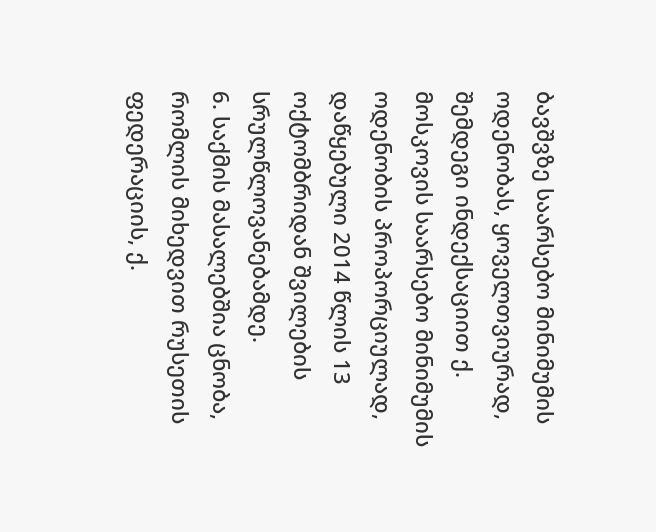ბავშვზე საარსებო მინიმუმის ოდენობას, ყოველთვიურად, შემდეგი ინდექსაციით ქ. მოსკოვის საარსებო მინიმუმის ოდენობის პროპორციულად, დაწყებული 2014 წლის 13 ოქტომბრიდან შვილების სრულწლოვანებამდე.
6. საქმის მასალებშია ცნობა, რომლის მიხედვით რუსეთის ფედერაციის, ქ.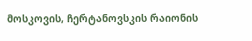მოსკოვის, ჩერტანოვსკის რაიონის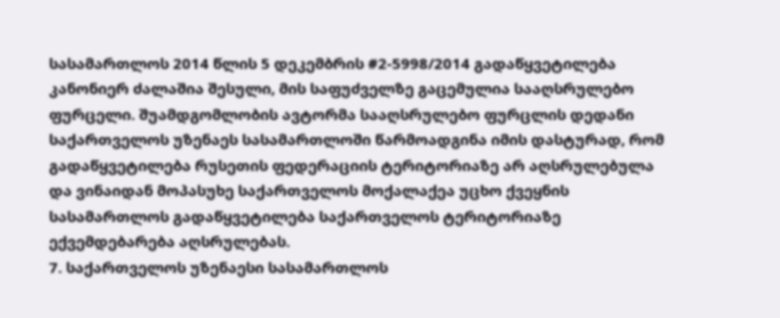სასამართლოს 2014 წლის 5 დეკემბრის #2-5998/2014 გადაწყვეტილება კანონიერ ძალაშია შესული, მის საფუძველზე გაცემულია სააღსრულებო ფურცელი. შუამდგომლობის ავტორმა სააღსრულებო ფურცლის დედანი საქართველოს უზენაეს სასამართლოში წარმოადგინა იმის დასტურად, რომ გადაწყვეტილება რუსეთის ფედერაციის ტერიტორიაზე არ აღსრულებულა და ვინაიდან მოპასუხე საქართველოს მოქალაქეა უცხო ქვეყნის სასამართლოს გადაწყვეტილება საქართველოს ტერიტორიაზე ექვემდებარება აღსრულებას.
7. საქართველოს უზენაესი სასამართლოს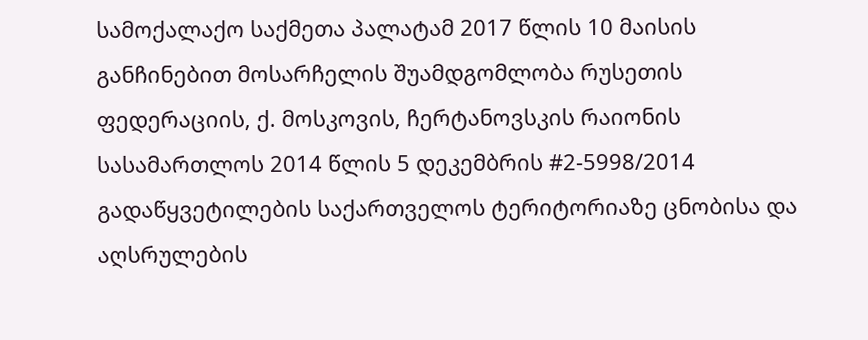სამოქალაქო საქმეთა პალატამ 2017 წლის 10 მაისის განჩინებით მოსარჩელის შუამდგომლობა რუსეთის ფედერაციის, ქ. მოსკოვის, ჩერტანოვსკის რაიონის სასამართლოს 2014 წლის 5 დეკემბრის #2-5998/2014 გადაწყვეტილების საქართველოს ტერიტორიაზე ცნობისა და აღსრულების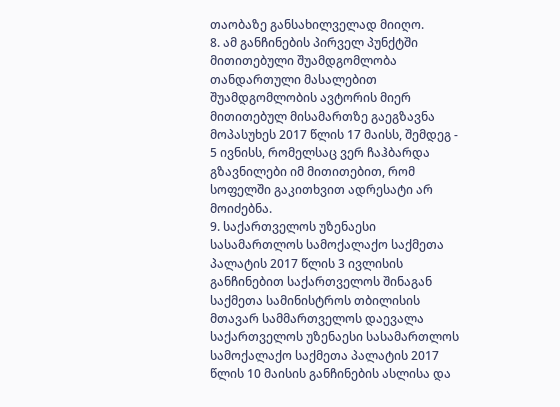თაობაზე განსახილველად მიიღო.
8. ამ განჩინების პირველ პუნქტში მითითებული შუამდგომლობა თანდართული მასალებით შუამდგომლობის ავტორის მიერ მითითებულ მისამართზე გაეგზავნა მოპასუხეს 2017 წლის 17 მაისს, შემდეგ - 5 ივნისს, რომელსაც ვერ ჩაჰბარდა გზავნილები იმ მითითებით, რომ სოფელში გაკითხვით ადრესატი არ მოიძებნა.
9. საქართველოს უზენაესი სასამართლოს სამოქალაქო საქმეთა პალატის 2017 წლის 3 ივლისის განჩინებით საქართველოს შინაგან საქმეთა სამინისტროს თბილისის მთავარ სამმართველოს დაევალა საქართველოს უზენაესი სასამართლოს სამოქალაქო საქმეთა პალატის 2017 წლის 10 მაისის განჩინების ასლისა და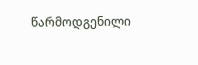წარმოდგენილი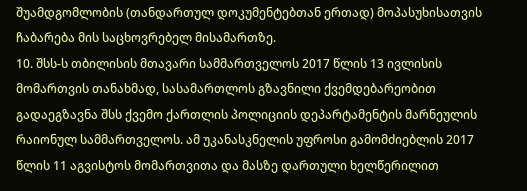შუამდგომლობის (თანდართულ დოკუმენტებთან ერთად) მოპასუხისათვის ჩაბარება მის საცხოვრებელ მისამართზე.
10. შსს-ს თბილისის მთავარი სამმართველოს 2017 წლის 13 ივლისის მომართვის თანახმად, სასამართლოს გზავნილი ქვემდებარეობით გადაეგზავნა შსს ქვემო ქართლის პოლიციის დეპარტამენტის მარნეულის რაიონულ სამმართველოს. ამ უკანასკნელის უფროსი გამომძიებლის 2017 წლის 11 აგვისტოს მომართვითა და მასზე დართული ხელწერილით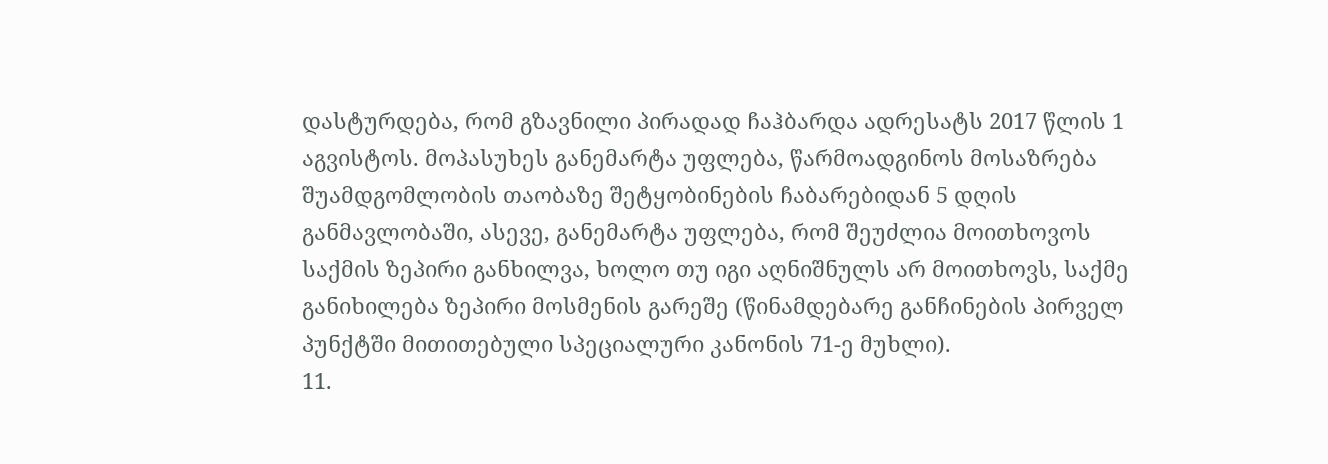დასტურდება, რომ გზავნილი პირადად ჩაჰბარდა ადრესატს 2017 წლის 1 აგვისტოს. მოპასუხეს განემარტა უფლება, წარმოადგინოს მოსაზრება შუამდგომლობის თაობაზე შეტყობინების ჩაბარებიდან 5 დღის განმავლობაში, ასევე, განემარტა უფლება, რომ შეუძლია მოითხოვოს საქმის ზეპირი განხილვა, ხოლო თუ იგი აღნიშნულს არ მოითხოვს, საქმე განიხილება ზეპირი მოსმენის გარეშე (წინამდებარე განჩინების პირველ პუნქტში მითითებული სპეციალური კანონის 71-ე მუხლი).
11.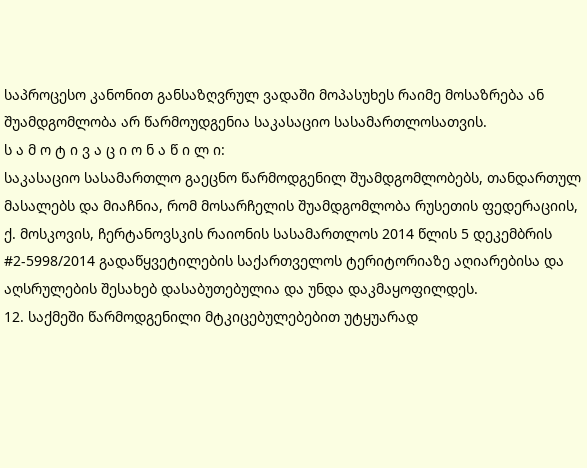საპროცესო კანონით განსაზღვრულ ვადაში მოპასუხეს რაიმე მოსაზრება ან შუამდგომლობა არ წარმოუდგენია საკასაციო სასამართლოსათვის.
ს ა მ ო ტ ი ვ ა ც ი ო ნ ა წ ი ლ ი:
საკასაციო სასამართლო გაეცნო წარმოდგენილ შუამდგომლობებს, თანდართულ მასალებს და მიაჩნია, რომ მოსარჩელის შუამდგომლობა რუსეთის ფედერაციის, ქ. მოსკოვის, ჩერტანოვსკის რაიონის სასამართლოს 2014 წლის 5 დეკემბრის #2-5998/2014 გადაწყვეტილების საქართველოს ტერიტორიაზე აღიარებისა და აღსრულების შესახებ დასაბუთებულია და უნდა დაკმაყოფილდეს.
12. საქმეში წარმოდგენილი მტკიცებულებებით უტყუარად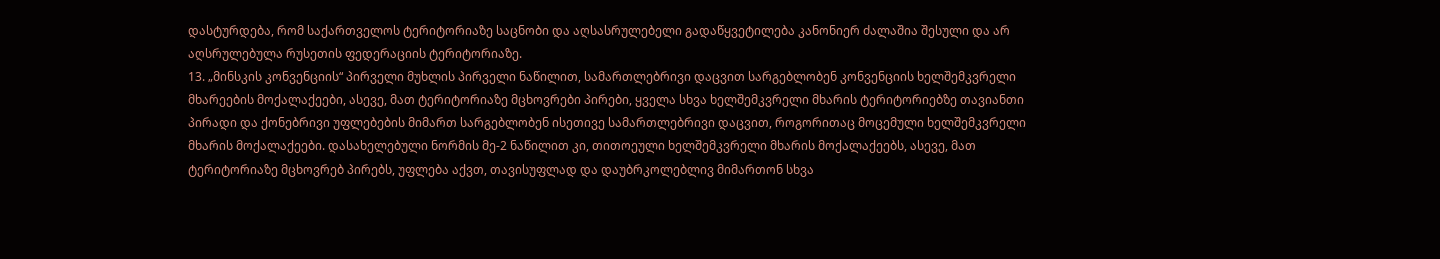დასტურდება, რომ საქართველოს ტერიტორიაზე საცნობი და აღსასრულებელი გადაწყვეტილება კანონიერ ძალაშია შესული და არ აღსრულებულა რუსეთის ფედერაციის ტერიტორიაზე.
13. „მინსკის კონვენციის“ პირველი მუხლის პირველი ნაწილით, სამართლებრივი დაცვით სარგებლობენ კონვენციის ხელშემკვრელი მხარეების მოქალაქეები, ასევე, მათ ტერიტორიაზე მცხოვრები პირები, ყველა სხვა ხელშემკვრელი მხარის ტერიტორიებზე თავიანთი პირადი და ქონებრივი უფლებების მიმართ სარგებლობენ ისეთივე სამართლებრივი დაცვით, როგორითაც მოცემული ხელშემკვრელი მხარის მოქალაქეები. დასახელებული ნორმის მე-2 ნაწილით კი, თითოეული ხელშემკვრელი მხარის მოქალაქეებს, ასევე, მათ ტერიტორიაზე მცხოვრებ პირებს, უფლება აქვთ, თავისუფლად და დაუბრკოლებლივ მიმართონ სხვა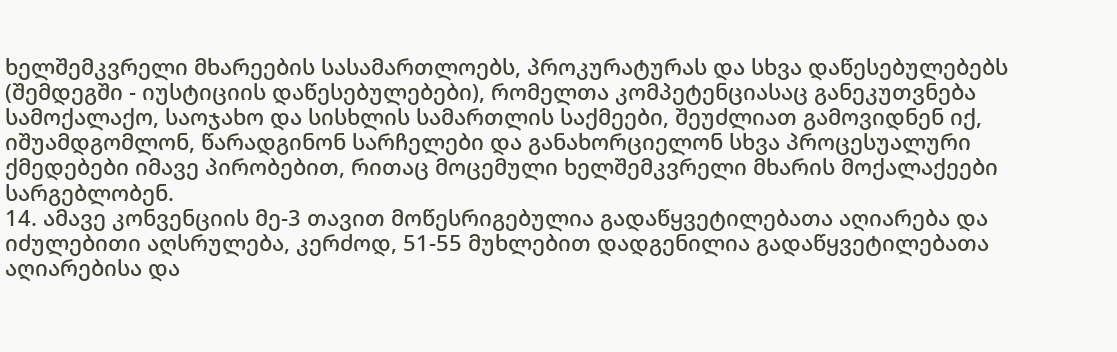ხელშემკვრელი მხარეების სასამართლოებს, პროკურატურას და სხვა დაწესებულებებს (შემდეგში - იუსტიციის დაწესებულებები), რომელთა კომპეტენციასაც განეკუთვნება სამოქალაქო, საოჯახო და სისხლის სამართლის საქმეები, შეუძლიათ გამოვიდნენ იქ, იშუამდგომლონ, წარადგინონ სარჩელები და განახორციელონ სხვა პროცესუალური ქმედებები იმავე პირობებით, რითაც მოცემული ხელშემკვრელი მხარის მოქალაქეები სარგებლობენ.
14. ამავე კონვენციის მე-3 თავით მოწესრიგებულია გადაწყვეტილებათა აღიარება და იძულებითი აღსრულება, კერძოდ, 51-55 მუხლებით დადგენილია გადაწყვეტილებათა აღიარებისა და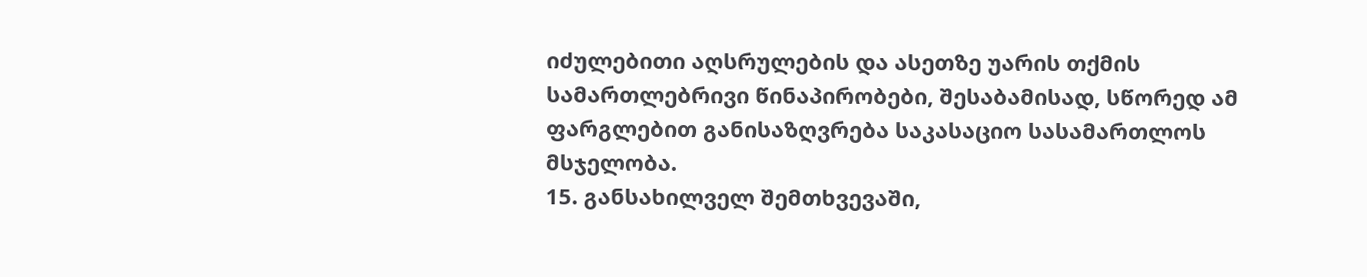იძულებითი აღსრულების და ასეთზე უარის თქმის სამართლებრივი წინაპირობები, შესაბამისად, სწორედ ამ ფარგლებით განისაზღვრება საკასაციო სასამართლოს მსჯელობა.
15. განსახილველ შემთხვევაში,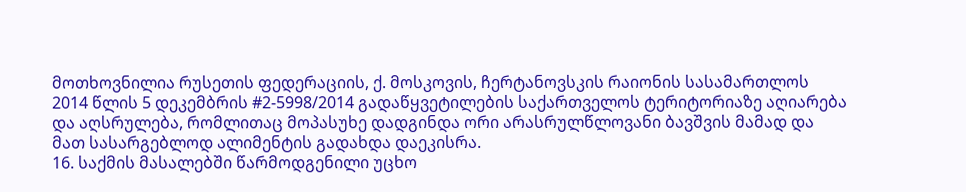მოთხოვნილია რუსეთის ფედერაციის, ქ. მოსკოვის, ჩერტანოვსკის რაიონის სასამართლოს 2014 წლის 5 დეკემბრის #2-5998/2014 გადაწყვეტილების საქართველოს ტერიტორიაზე აღიარება და აღსრულება, რომლითაც მოპასუხე დადგინდა ორი არასრულწლოვანი ბავშვის მამად და მათ სასარგებლოდ ალიმენტის გადახდა დაეკისრა.
16. საქმის მასალებში წარმოდგენილი უცხო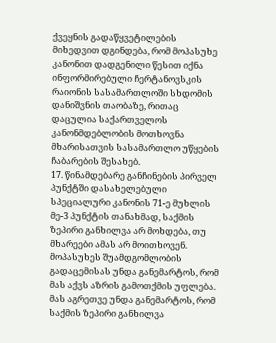ქვეყნის გადაწყვეტილების მიხედვით დგინდება, რომ მოპასუხე კანონით დადგენილი წესით იქნა ინფორმირებული ჩერტანოვსკის რაიონის სასამართლოში სხდომის დანიშვნის თაობაზე, რითაც დაცულია საქართველოს კანონმდებლობის მოთხოვნა მხარისათვის სასამართლო უწყების ჩაბარების შესახებ.
17. წინამდებარე განჩინების პირველ პუნქტში დასახელებული სპეციალური კანონის 71-ე მუხლის მე-3 პუნქტის თანახმად, საქმის ზეპირი განხილვა არ მოხდება, თუ მხარეები ამას არ მოითხოვენ. მოპასუხეს შუამდგომლობის გადაცემისას უნდა განემარტოს, რომ მას აქვს აზრის გამოთქმის უფლება. მას აგრეთვე უნდა განემარტოს, რომ საქმის ზეპირი განხილვა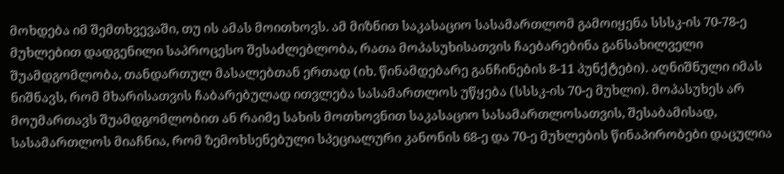მოხდება იმ შემთხვევაში, თუ ის ამას მოითხოვს. ამ მიზნით საკასაციო სასამართლომ გამოიყენა სსსკ-ის 70-78-ე მუხლებით დადგენილი საპროცესო შესაძლებლობა, რათა მოპასუხისათვის ჩაებარებინა განსახილველი შუამდგომლობა, თანდართულ მასალებთან ერთად (იხ. წინამდებარე განჩინების 8-11 პუნქტები). აღნიშნული იმას ნიშნავს, რომ მხარისათვის ჩაბარებულად ითვლება სასამართლოს უწყება (სსსკ-ის 70-ე მუხლი). მოპასუხეს არ მოუმართავს შუამდგომლობით ან რაიმე სახის მოთხოვნით საკასაციო სასამართლოსათვის, შესაბამისად, სასამართლოს მიაჩნია, რომ ზემოხსენებული სპეციალური კანონის 68-ე და 70-ე მუხლების წინაპირობები დაცულია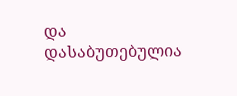და დასაბუთებულია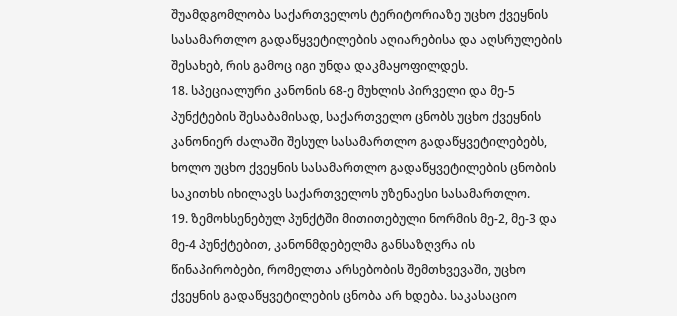შუამდგომლობა საქართველოს ტერიტორიაზე უცხო ქვეყნის სასამართლო გადაწყვეტილების აღიარებისა და აღსრულების შესახებ, რის გამოც იგი უნდა დაკმაყოფილდეს.
18. სპეციალური კანონის 68-ე მუხლის პირველი და მე-5 პუნქტების შესაბამისად, საქართველო ცნობს უცხო ქვეყნის კანონიერ ძალაში შესულ სასამართლო გადაწყვეტილებებს, ხოლო უცხო ქვეყნის სასამართლო გადაწყვეტილების ცნობის საკითხს იხილავს საქართველოს უზენაესი სასამართლო.
19. ზემოხსენებულ პუნქტში მითითებული ნორმის მე-2, მე-3 და მე-4 პუნქტებით, კანონმდებელმა განსაზღვრა ის წინაპირობები, რომელთა არსებობის შემთხვევაში, უცხო ქვეყნის გადაწყვეტილების ცნობა არ ხდება. საკასაციო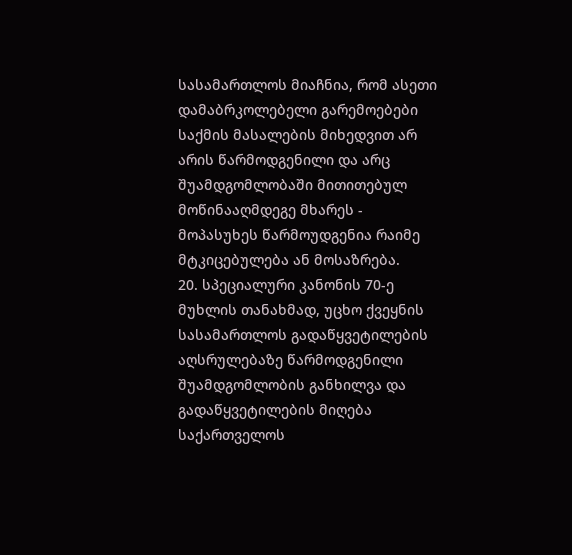სასამართლოს მიაჩნია, რომ ასეთი დამაბრკოლებელი გარემოებები საქმის მასალების მიხედვით არ არის წარმოდგენილი და არც შუამდგომლობაში მითითებულ მოწინააღმდეგე მხარეს - მოპასუხეს წარმოუდგენია რაიმე მტკიცებულება ან მოსაზრება.
20. სპეციალური კანონის 70-ე მუხლის თანახმად, უცხო ქვეყნის სასამართლოს გადაწყვეტილების აღსრულებაზე წარმოდგენილი შუამდგომლობის განხილვა და გადაწყვეტილების მიღება საქართველოს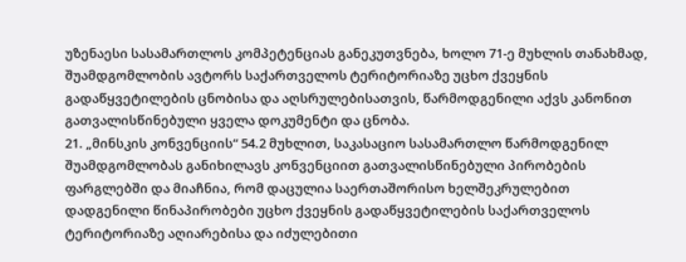უზენაესი სასამართლოს კომპეტენციას განეკუთვნება, ხოლო 71-ე მუხლის თანახმად, შუამდგომლობის ავტორს საქართველოს ტერიტორიაზე უცხო ქვეყნის გადაწყვეტილების ცნობისა და აღსრულებისათვის, წარმოდგენილი აქვს კანონით გათვალისწინებული ყველა დოკუმენტი და ცნობა.
21. „მინსკის კონვენციის“ 54.2 მუხლით, საკასაციო სასამართლო წარმოდგენილ შუამდგომლობას განიხილავს კონვენციით გათვალისწინებული პირობების ფარგლებში და მიაჩნია, რომ დაცულია საერთაშორისო ხელშეკრულებით დადგენილი წინაპირობები უცხო ქვეყნის გადაწყვეტილების საქართველოს ტერიტორიაზე აღიარებისა და იძულებითი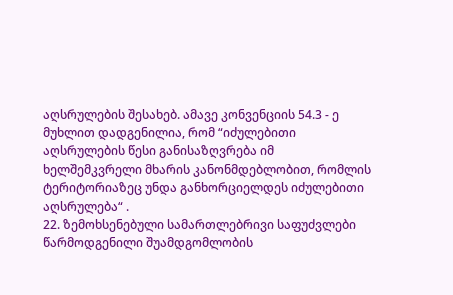აღსრულების შესახებ. ამავე კონვენციის 54.3 - ე მუხლით დადგენილია, რომ “იძულებითი აღსრულების წესი განისაზღვრება იმ ხელშემკვრელი მხარის კანონმდებლობით, რომლის ტერიტორიაზეც უნდა განხორციელდეს იძულებითი აღსრულება“ .
22. ზემოხსენებული სამართლებრივი საფუძვლები წარმოდგენილი შუამდგომლობის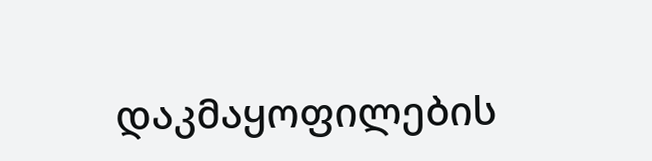დაკმაყოფილების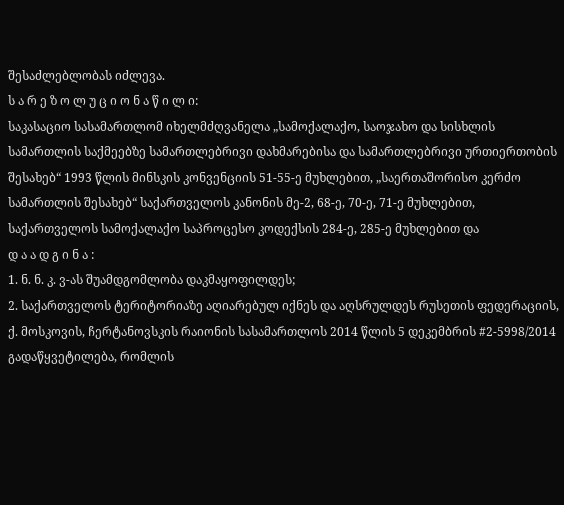შესაძლებლობას იძლევა.
ს ა რ ე ზ ო ლ უ ც ი ო ნ ა წ ი ლ ი:
საკასაციო სასამართლომ იხელმძღვანელა „სამოქალაქო, საოჯახო და სისხლის სამართლის საქმეებზე სამართლებრივი დახმარებისა და სამართლებრივი ურთიერთობის შესახებ“ 1993 წლის მინსკის კონვენციის 51-55-ე მუხლებით, „საერთაშორისო კერძო სამართლის შესახებ“ საქართველოს კანონის მე-2, 68-ე, 70-ე, 71-ე მუხლებით, საქართველოს სამოქალაქო საპროცესო კოდექსის 284-ე, 285-ე მუხლებით და
დ ა ა დ გ ი ნ ა :
1. ნ. ნ. კ. ვ-ას შუამდგომლობა დაკმაყოფილდეს;
2. საქართველოს ტერიტორიაზე აღიარებულ იქნეს და აღსრულდეს რუსეთის ფედერაციის, ქ. მოსკოვის, ჩერტანოვსკის რაიონის სასამართლოს 2014 წლის 5 დეკემბრის #2-5998/2014 გადაწყვეტილება, რომლის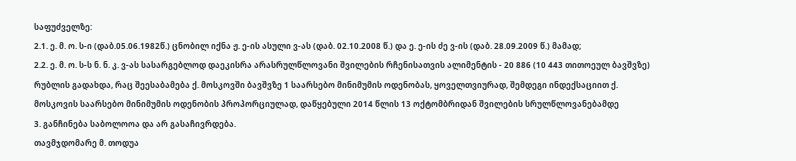საფუძველზე:
2.1. ე. მ. ო. ს-ი (დაბ.05.06.1982წ.) ცნობილ იქნა ჟ. ე-ის ასული ვ-ას (დაბ. 02.10.2008 წ.) და ე. ე-ის ძე ვ-ის (დაბ. 28.09.2009 წ.) მამად;
2.2. ე. მ. ო. ს-ს ნ. ნ. კ. ვ-ას სასარგებლოდ დაეკისრა არასრულწლოვანი შვილების რჩენისათვის ალიმენტის - 20 886 (10 443 თითოეულ ბავშვზე) რუბლის გადახდა, რაც შეესაბამება ქ. მოსკოვში ბავშვზე 1 საარსებო მინიმუმის ოდენობას, ყოველთვიურად, შემდეგი ინდექსაციით ქ. მოსკოვის საარსებო მინიმუმის ოდენობის პროპორციულად, დაწყებული 2014 წლის 13 ოქტომბრიდან შვილების სრულწლოვანებამდე
3. განჩინება საბოლოოა და არ გასაჩივრდება.
თავმჯდომარე მ. თოდუა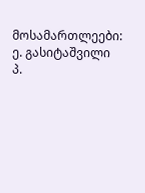მოსამართლეები: ე. გასიტაშვილი
პ.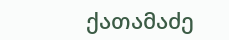ქათამაძე